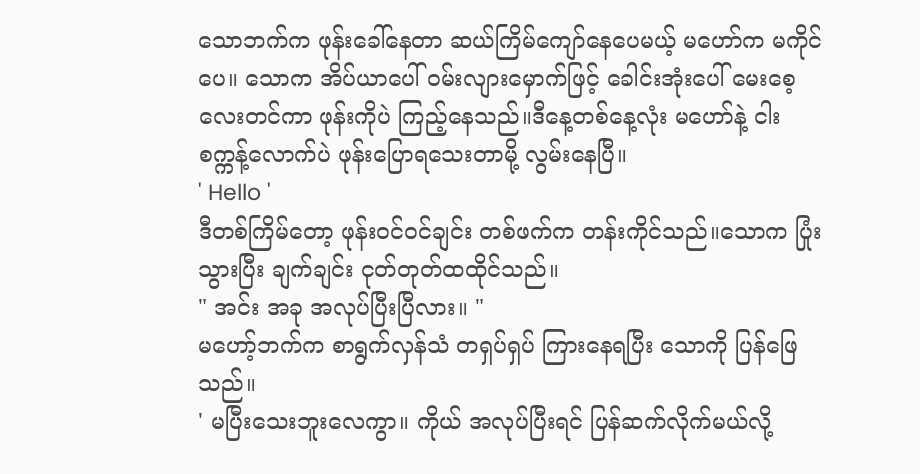သောဘက်က ဖုန်းခေါ်နေတာ ဆယ်ကြိမ်ကျော်နေပေမယ့် မဟော်က မကိုင်ပေ။ သောက အိပ်ယာပေါ် ဝမ်းလျားမှောက်ဖြင့် ခေါင်းအုံးပေါ် မေးစေ့လေးတင်ကာ ဖုန်းကိုပဲ ကြည့်နေသည်။ဒီနေ့တစ်နေ့လုံး မဟော်နဲ့ ငါးစက္ကန့်လောက်ပဲ ဖုန်းပြောရသေးတာမို့ လွမ်းနေပြီ။
' Hello '
ဒီတစ်ကြိမ်တော့ ဖုန်းဝင်ဝင်ချင်း တစ်ဖက်က တန်းကိုင်သည်။သောက ပြုံးသွားပြီး ချက်ချင်း ငုတ်တုတ်ထထိုင်သည်။
" အင်း အခု အလုပ်ပြီးပြီလား။ "
မဟော့်ဘက်က စာရွက်လှန်သံ တရှပ်ရှပ် ကြားနေရပြီး သောကို ပြန်ဖြေသည်။
' မပြီးသေးဘူးလေကွာ။ ကိုယ် အလုပ်ပြီးရင် ပြန်ဆက်လိုက်မယ်လို့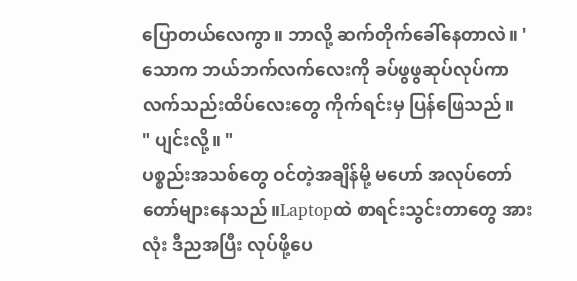ပြောတယ်လေကွာ။ ဘာလို့ ဆက်တိုက်ခေါ်နေတာလဲ။ '
သောက ဘယ်ဘက်လက်လေးကို ခပ်ဖွဖွဆုပ်လုပ်ကာ လက်သည်းထိပ်လေးတွေ ကိုက်ရင်းမှ ပြန်ဖြေသည်။
" ပျင်းလို့။ "
ပစ္စည်းအသစ်တွေ ဝင်တဲ့အချိန်မို့ မဟော် အလုပ်တော်တော်များနေသည်။Laptopထဲ စာရင်းသွင်းတာတွေ အားလုံး ဒီညအပြီး လုပ်ဖို့ပေ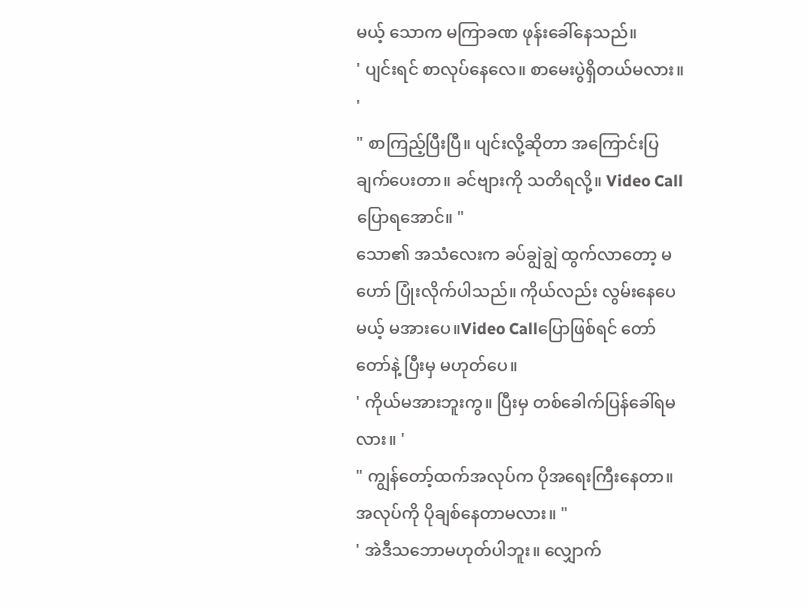မယ့် သောက မကြာခဏ ဖုန်းခေါ်နေသည်။
' ပျင်းရင် စာလုပ်နေလေ။ စာမေးပွဲရှိတယ်မလား။ '
" စာကြည့်ပြီးပြီ။ ပျင်းလို့ဆိုတာ အကြောင်းပြချက်ပေးတာ။ ခင်ဗျားကို သတိရလို့။ Video Callပြောရအောင်။ "
သော၏ အသံလေးက ခပ်ချွဲချွဲ ထွက်လာတော့ မဟော် ပြုံးလိုက်ပါသည်။ ကိုယ်လည်း လွမ်းနေပေမယ့် မအားပေ။Video Callပြောဖြစ်ရင် တော်တော်နဲ့ ပြီးမှ မဟုတ်ပေ။
' ကိုယ်မအားဘူးကွ။ ပြီးမှ တစ်ခေါက်ပြန်ခေါ်ရမလား။ '
" ကျွန်တော့်ထက်အလုပ်က ပိုအရေးကြီးနေတာ။အလုပ်ကို ပိုချစ်နေတာမလား။ "
' အဲဒီသဘောမဟုတ်ပါဘူး။ လျှောက်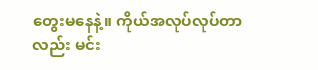တွေးမနေနဲ့။ ကိုယ်အလုပ်လုပ်တာလည်း မင်း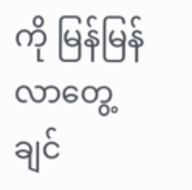ကို မြန်မြန်လာတွေ့ချင်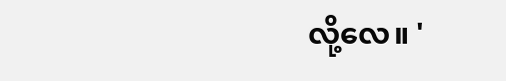လို့လေ။ '